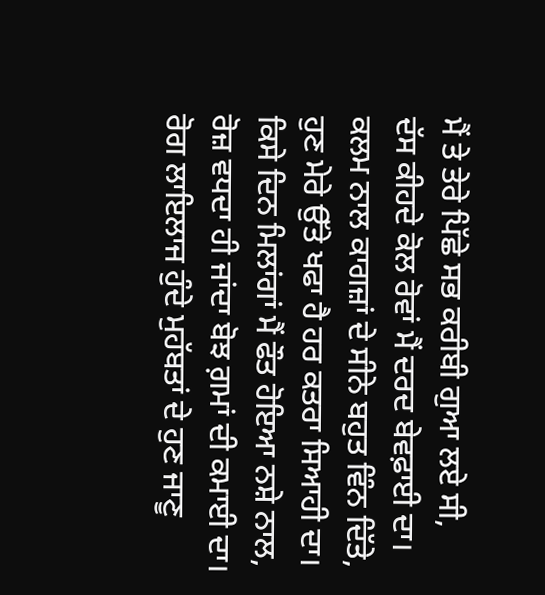ਮੈਂ ਤੇ ਤੇਰੇ ਪਿੱਛੇ ਸਭ ਕਰੀਬੀ ਗੁਆ ਲਏ ਸੀ,
ਦੱਸ ਕੀਹਦੇ ਕੋਲ ਰੋਵਾਂ ਮੈਂ ਦਰਦ ਬੇਵਫ਼ਾਈ ਦਾ।
ਕਲਮ ਨਾਲ ਕਾਗਜ਼ਾਂ ਦੇ ਸੀਨੇ ਬਹੁਤ ਵਿੰਨ ਦਿੱਤੇ,
ਹੁਣ ਮੇਰੇ ਉੱਤੇ ਖਫਾ ਹੈ ਹਰ ਕਤਰਾ ਸਿਆਹੀ ਦਾ।
ਕਿਸੇ ਦਿਨ ਮਿਲਾਂਗਾਂ ਮੈਂ ਫੌਤ ਹੋਇਆ ਨਸ਼ੇ ਨਾਲ,
ਰੋਜ਼ ਵਧਦਾ ਹੀ ਜਾਂਦਾ ਬੋਝ ਗ਼ਮਾਂ ਦੀ ਕਮਾਈ ਦਾ।
ਰੋਗ ਲਾਇਲਾਜ ਹੁੰਦੇ ਮੁਹੱਬਤਾਂ ਦੇ ਹੁਣ ਜਾਣੂ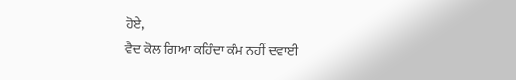ਹੋਏ,
ਵੈਦ ਕੋਲ ਗਿਆ ਕਹਿੰਦਾ ਕੰਮ ਨਹੀਂ ਦਵਾਈ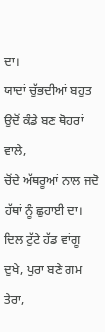ਦਾ।
ਯਾਦਾਂ ਚੁੱਭਦੀਆਂ ਬਹੁਤ ਉਦੋਂ ਕੰਡੇ ਬਣ ਥੋਹਰਾਂ ਵਾਲੇ,
ਚੋਂਦੇ ਅੱਥਰੂਆਂ ਨਾਲ ਜਦੋ ਹੱਥਾਂ ਨੂੰ ਛੁਹਾਈ ਦਾ।
ਦਿਲ ਟੁੱਟੇ ਹੱਡ ਵਾਂਗੂ ਦੁਖੇ, ਪੁਰਾ ਬਣੇ ਗਮ ਤੇਰਾ,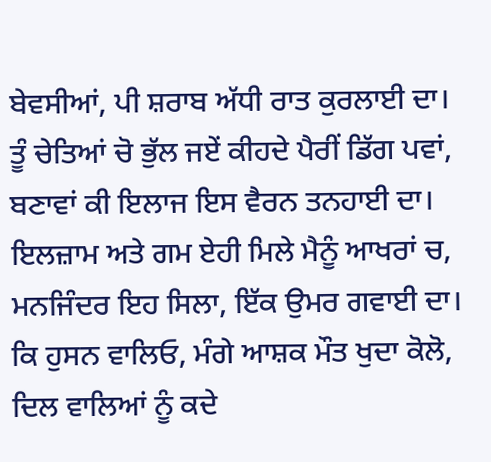ਬੇਵਸੀਆਂ, ਪੀ ਸ਼ਰਾਬ ਅੱਧੀ ਰਾਤ ਕੁਰਲਾਈ ਦਾ।
ਤੂੰ ਚੇਤਿਆਂ ਚੋ ਭੁੱਲ ਜਏਂ ਕੀਹਦੇ ਪੈਰੀਂ ਡਿੱਗ ਪਵਾਂ,
ਬਣਾਵਾਂ ਕੀ ਇਲਾਜ ਇਸ ਵੈਰਨ ਤਨਹਾਈ ਦਾ।
ਇਲਜ਼ਾਮ ਅਤੇ ਗਮ ਏਹੀ ਮਿਲੇ ਮੈਨੂੰ ਆਖਰਾਂ ਚ,
ਮਨਜਿੰਦਰ ਇਹ ਸਿਲਾ, ਇੱਕ ਉਮਰ ਗਵਾਈ ਦਾ।
ਕਿ ਹੁਸਨ ਵਾਲਿਓ, ਮੰਗੇ ਆਸ਼ਕ ਮੌਤ ਖੁਦਾ ਕੋਲੋ,
ਦਿਲ ਵਾਲਿਆਂ ਨੂੰ ਕਦੇ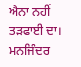ਐਨਾ ਨਹੀਂ ਤੜਫਾਈ ਦਾ।
ਮਨਜਿੰਦਰ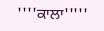''''ਕਾਲਾ'''''